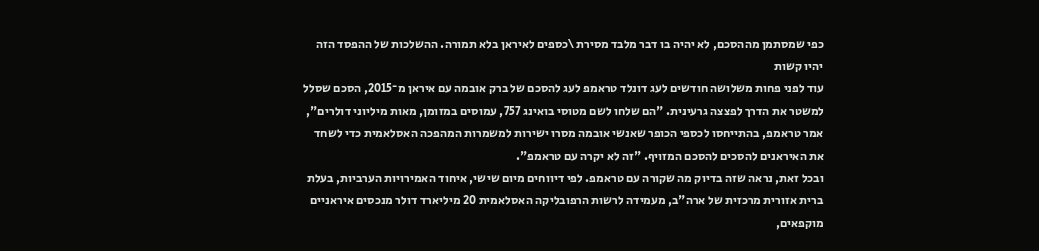כפי שמסתמן מההסכם, לא יהיה בו דבר מלבד מסירת \כספים לאיראן בלא תמורה. ההשלכות של ההפסד הזה יהיו קשות
עוד לפני פחות משלושה חודשים לעג דונלד טראמפ לעג להסכם של ברק אובמה עם איראן מ־2015, הסכם שסלל למשטר את הדרך לפצצה גרעינית. "הם שלחו לשם מטוסי בואינג 757, עמוסים במזומן, מאות מיליוני דולרים", אמר טראמפ, בהתייחסו לכספי הכופר שאנשי אובמה מסרו ישירות למשמרות המהפכה האסלאמית כדי לשחד את האיראנים להסכים להסכם המזויף. "זה לא יקרה עם טראמפ".
ובכל זאת, נראה שזה בדיוק מה שקורה עם טראמפ. לפי דיווחים מיום שישי, איחוד האמירויות הערביות, בעלת ברית אזורית מרכזית של ארה"ב, מעמידה לרשות הרפובליקה האסלאמית 20 מיליארד דולר מנכסים איראניים מוקפאים,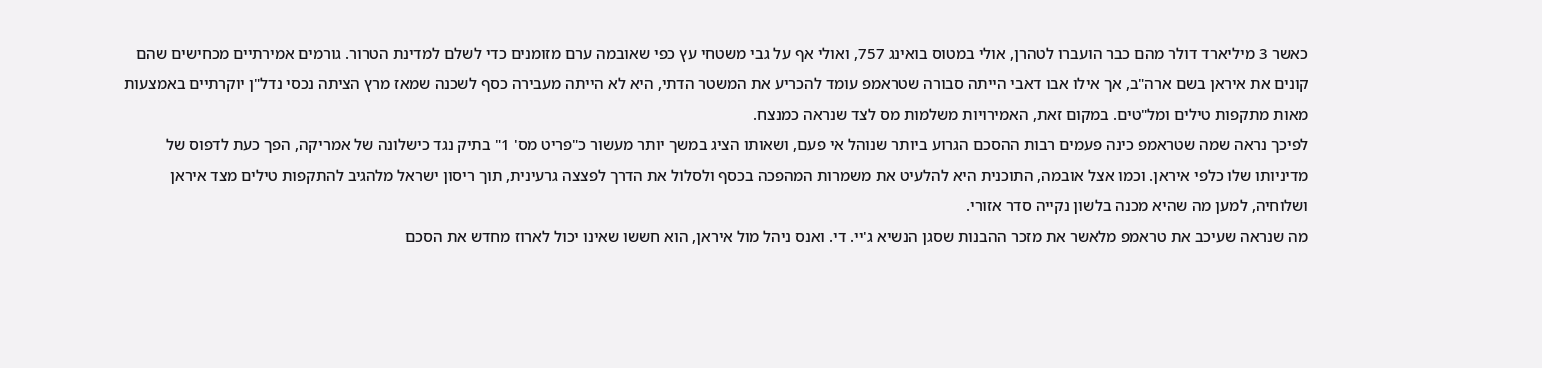כאשר 3 מיליארד דולר מהם כבר הועברו לטהרן, אולי במטוס בואינג 757, ואולי אף על גבי משטחי עץ כפי שאובמה ערם מזומנים כדי לשלם למדינת הטרור. גורמים אמירתיים מכחישים שהם קונים את איראן בשם ארה"ב, אך אילו אבו דאבי הייתה סבורה שטראמפ עומד להכריע את המשטר הדתי, היא לא הייתה מעבירה כסף לשכנה שמאז מרץ הציתה נכסי נדל"ן יוקרתיים באמצעות מאות מתקפות טילים ומל"טים. במקום זאת, האמירויות משלמות מס לצד שנראה כמנצח.
לפיכך נראה שמה שטראמפ כינה פעמים רבות ההסכם הגרוע ביותר שנוהל אי פעם, ושאותו הציג במשך יותר מעשור כ"פריט מס' 1" בתיק נגד כישלונה של אמריקה, הפך כעת לדפוס של מדיניותו שלו כלפי איראן. וכמו אצל אובמה, התוכנית היא להלעיט את משמרות המהפכה בכסף ולסלול את הדרך לפצצה גרעינית, תוך ריסון ישראל מלהגיב להתקפות טילים מצד איראן ושלוחיה, למען מה שהיא מכנה בלשון נקייה סדר אזורי.
מה שנראה שעיכב את טראמפ מלאשר את מזכר ההבנות שסגן הנשיא ג'יי. די. ואנס ניהל מול איראן, הוא חששו שאינו יכול לארוז מחדש את הסכם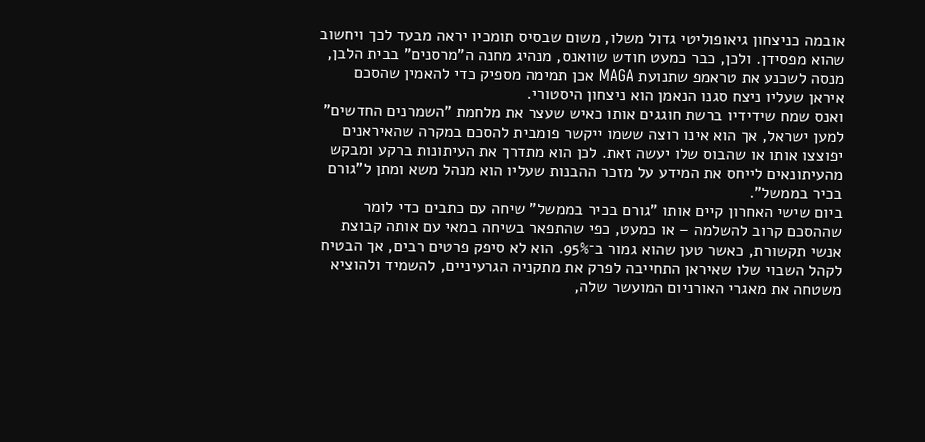אובמה כניצחון גיאופוליטי גדול משלו, משום שבסיס תומכיו יראה מבעד לכך ויחשוב שהוא מפסידן. ולכן, כבר כמעט חודש שוואנס, מנהיג מחנה ה"מרסנים" בבית הלבן, מנסה לשכנע את טראמפ שתנועת MAGA אכן תמימה מספיק כדי להאמין שהסכם איראן שעליו ניצח סגנו הנאמן הוא ניצחון היסטורי.
ואנס שמח שידידיו ברשת חוגגים אותו כאיש שעצר את מלחמת "השמרנים החדשים" למען ישראל, אך הוא אינו רוצה ששמו ייקשר פומבית להסכם במקרה שהאיראנים יפוצצו אותו או שהבוס שלו יעשה זאת. לכן הוא מתדרך את העיתונות ברקע ומבקש מהעיתונאים לייחס את המידע על מזכר ההבנות שעליו הוא מנהל משא ומתן ל"גורם בכיר בממשל".
ביום שישי האחרון קיים אותו "גורם בכיר בממשל" שיחה עם כתבים כדי לומר שההסכם קרוב להשלמה – או כמעט, כפי שהתפאר בשיחה במאי עם אותה קבוצת אנשי תקשורת, כאשר טען שהוא גמור ב־95%. הוא לא סיפק פרטים רבים, אך הבטיח לקהל השבוי שלו שאיראן התחייבה לפרק את מתקניה הגרעיניים, להשמיד ולהוציא משטחה את מאגרי האורניום המועשר שלה,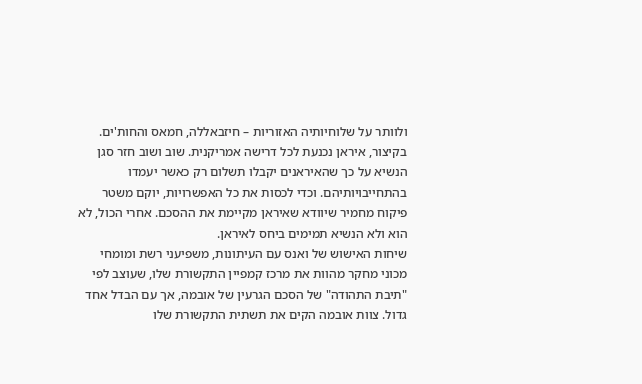ולוותר על שלוחיותיה האזוריות – חיזבאללה, חמאס והחות'ים. בקיצור, איראן נכנעת לכל דרישה אמריקנית. שוב ושוב חזר סגן הנשיא על כך שהאיראנים יקבלו תשלום רק כאשר יעמדו בהתחייבויותיהם. וכדי לכסות את כל האפשרויות, יוקם משטר פיקוח מחמיר שיוודא שאיראן מקיימת את ההסכם. אחרי הכול, לא הוא ולא הנשיא תמימים ביחס לאיראן.
שיחות האישוש של ואנס עם העיתונות, משפיעני רשת ומומחי מכוני מחקר מהוות את מרכז קמפיין התקשורת שלו, שעוצב לפי "תיבת התהודה" של הסכם הגרעין של אובמה, אך עם הבדל אחד גדול. צוות אובמה הקים את תשתית התקשורת שלו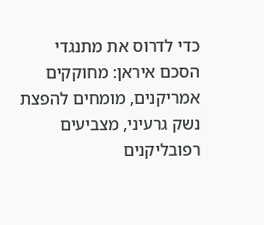כדי לדרוס את מתנגדי הסכם איראן: מחוקקים אמריקנים, מומחים להפצת נשק גרעיני, מצביעים רפובליקנים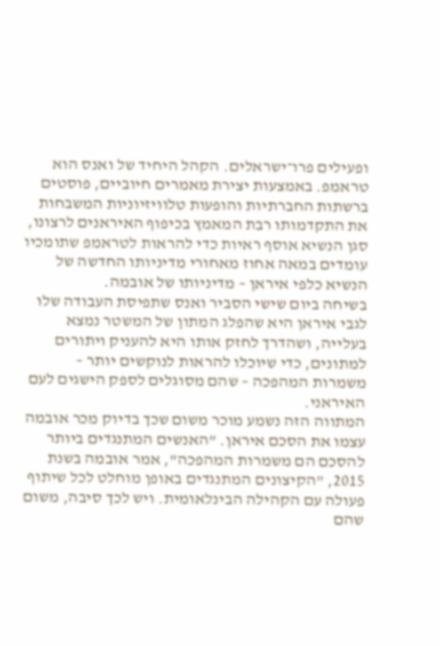ופעילים פרו־ישראלים. הקהל היחיד של ואנס הוא טראמפ. באמצעות יצירת מאמרים חיוביים, פוסטים ברשתות החברתיות והופעות טלוויזיוניות המשבחות את התקדמותו רבת המאמץ בכיפוף האיראנים לרצונו, סגן הנשיא אוסף ראיות כדי להראות לטראמפ שתומכיו עומדים במאה אחוז מאחורי מדיניותו החדשה של הנשיא כלפי איראן – מדיניותו של אובמה.
בשיחה ביום שישי הסביר ואנס שתפיסת העבודה שלו לגבי איראן היא שהפלג המתון של המשטר נמצא בעלייה, ושהדרך לחזק אותו היא להעניק ויתורים למתונים, כדי שיוכלו להראות לנוקשים יותר – משמרות המהפכה – שהם מסוגלים לספק הישגים לעם האיראני.
המתווה הזה נשמע מוכר משום שכך בדיוק מכר אובמה עצמו את הסכם איראן. "האנשים המתנגדים ביותר להסכם הם משמרות המהפכה", אמר אובמה בשנת 2015, "הקיצונים המתנגדים באופן מוחלט לכל שיתוף פעולה עם הקהילה הבינלאומית. ויש לכך סיבה, משום שהם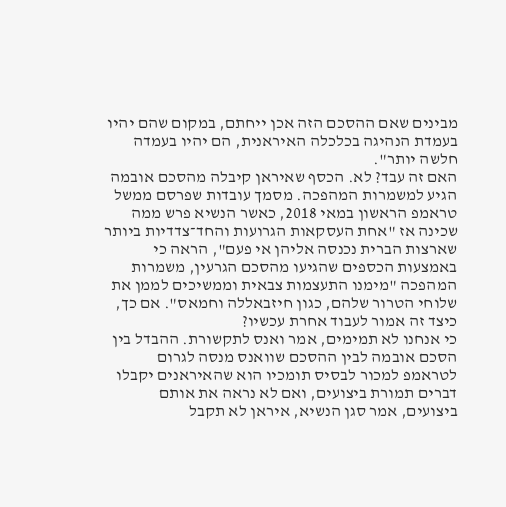מבינים שאם ההסכם הזה אכן ייחתם, במקום שהם יהיו בעמדת הנהיגה בכלכלה האיראנית, הם יהיו בעמדה חלשה יותר".
האם זה עבד? לא. הכסף שאיראן קיבלה מהסכם אובמה הגיע למשמרות המהפכה. מסמך עובדות שפרסם ממשל טראמפ הראשון במאי 2018, כאשר הנשיא פרש ממה שכינה אז "אחת העסקאות הגרועות והחד־צדדיות ביותר שארצות הברית נכנסה אליהן אי פעם", הראה כי באמצעות הכספים שהגיעו מהסכם הגרעין, משמרות המהפכה "מימנו התעצמות צבאית וממשיכים לממן את שלוחי הטרור שלהם, כגון חיזבאללה וחמאס". אם כך, כיצד זה אמור לעבוד אחרת עכשיו?
כי אנחנו לא תמימים, אמר ואנס לתקשורת. ההבדל בין הסכם אובמה לבין ההסכם שוואנס מנסה לגרום לטראמפ למכור לבסיס תומכיו הוא שהאיראנים יקבלו דברים תמורת ביצועים, ואם לא נראה את אותם ביצועים, אמר סגן הנשיא, איראן לא תקבל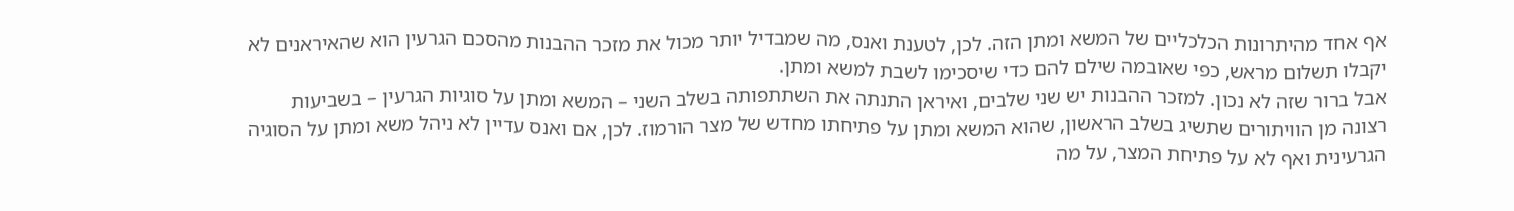אף אחד מהיתרונות הכלכליים של המשא ומתן הזה. לכן, לטענת ואנס, מה שמבדיל יותר מכול את מזכר ההבנות מהסכם הגרעין הוא שהאיראנים לא יקבלו תשלום מראש, כפי שאובמה שילם להם כדי שיסכימו לשבת למשא ומתן.
אבל ברור שזה לא נכון. למזכר ההבנות יש שני שלבים, ואיראן התנתה את השתתפותה בשלב השני – המשא ומתן על סוגיות הגרעין – בשביעות רצונה מן הוויתורים שתשיג בשלב הראשון, שהוא המשא ומתן על פתיחתו מחדש של מצר הורמוז. לכן, אם ואנס עדיין לא ניהל משא ומתן על הסוגיה הגרעינית ואף לא על פתיחת המצר, על מה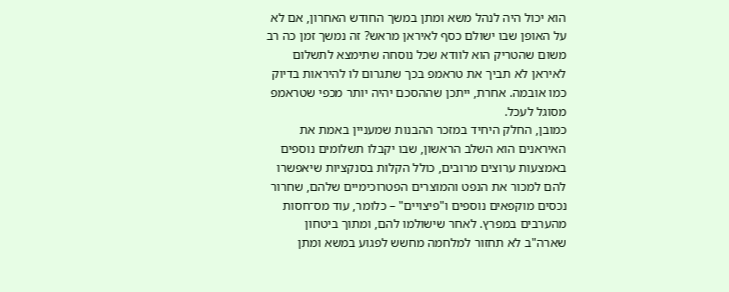הוא יכול היה לנהל משא ומתן במשך החודש האחרון, אם לא על האופן שבו ישולם כסף לאיראן מראש? זה נמשך זמן כה רב משום שהטריק הוא לוודא שכל נוסחה שתימצא לתשלום לאיראן לא תביך את טראמפ בכך שתגרום לו להיראות בדיוק כמו אובמה. אחרת, ייתכן שההסכם יהיה יותר מכפי שטראמפ מסוגל לעכל.
כמובן, החלק היחיד במזכר ההבנות שמעניין באמת את האיראנים הוא השלב הראשון, שבו יקבלו תשלומים נוספים באמצעות ערוצים מרובים, כולל הקלות בסנקציות שיאפשרו להם למכור את הנפט והמוצרים הפטרוכימיים שלהם, שחרור נכסים מוקפאים נוספים ו"פיצויים" – כלומר, עוד מס־חסות מהערבים במפרץ. לאחר שישולמו להם, ומתוך ביטחון שארה"ב לא תחזור למלחמה מחשש לפגוע במשא ומתן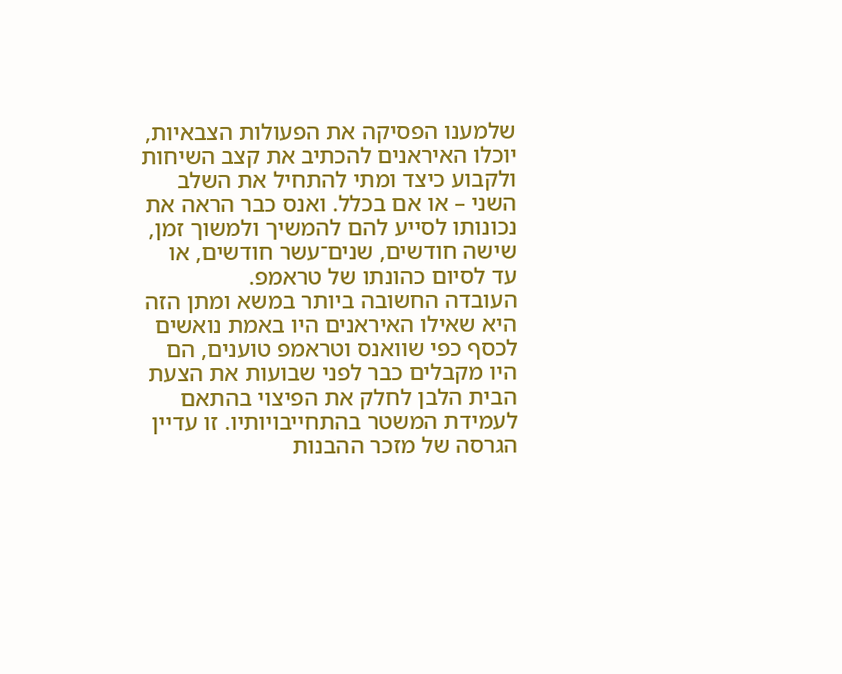שלמענו הפסיקה את הפעולות הצבאיות, יוכלו האיראנים להכתיב את קצב השיחות ולקבוע כיצד ומתי להתחיל את השלב השני – או אם בכלל. ואנס כבר הראה את נכונותו לסייע להם להמשיך ולמשוך זמן, שישה חודשים, שנים־עשר חודשים, או עד לסיום כהונתו של טראמפ.
העובדה החשובה ביותר במשא ומתן הזה היא שאילו האיראנים היו באמת נואשים לכסף כפי שוואנס וטראמפ טוענים, הם היו מקבלים כבר לפני שבועות את הצעת הבית הלבן לחלק את הפיצוי בהתאם לעמידת המשטר בהתחייבויותיו. זו עדיין הגרסה של מזכר ההבנות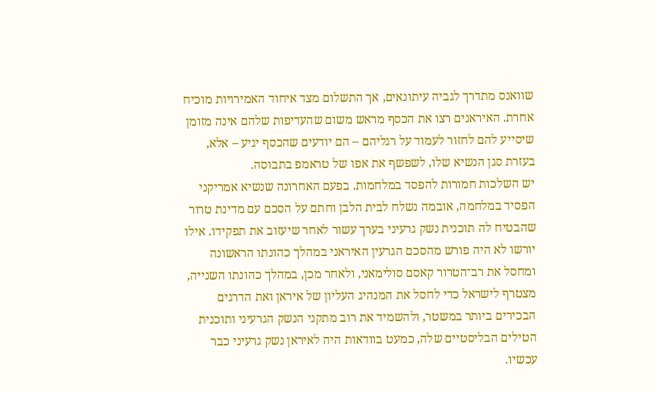שוואנס מתדרך לגביה עיתונאים, אך התשלום מצד איחוד האמירויות מוכיח אחרת. האיראנים רצו את הכסף מראש משום שהעדיפות שלהם אינה מזומן שיסייע להם לחזור לעמוד על רגליהם – הם יודעים שהכסף יגיע – אלא, בעזרת סגן הנשיא שלו, לשפשף את אפו של טראמפ בתבוסה.
יש השלכות חמורות להפסד במלחמות. בפעם האחרונה שנשיא אמריקני הפסיד במלחמה, אובמה נשלח לבית הלבן וחתם על הסכם עם מדינת טרור שהבטיח לה תוכנית נשק גרעיני בערך עשור לאחר שיעזוב את תפקידו. אילו יורשו לא היה פורש מהסכם הגרעין האיראני במהלך כהונתו הראשונה ומחסל את רב־הטרור קאסם סולימאני, ולאחר מכן, במהלך כהונתו השנייה, מצטרף לישראל כדי לחסל את המנהיג העליון של איראן ואת הדרגים הבכירים ביותר במשטר, ולהשמיד את רוב מתקני הנשק הגרעיני ותוכנית הטילים הבליסטיים שלה, כמעט בוודאות היה לאיראן נשק גרעיני כבר עכשיו.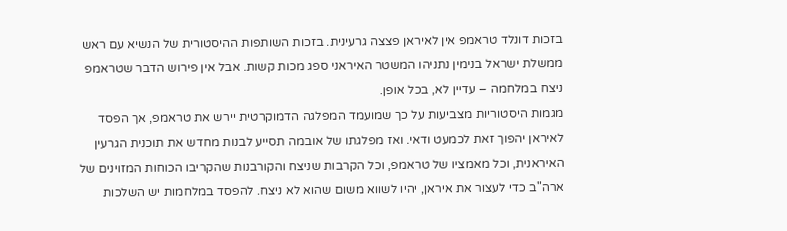בזכות דונלד טראמפ אין לאיראן פצצה גרעינית. בזכות השותפות ההיסטורית של הנשיא עם ראש ממשלת ישראל בנימין נתניהו המשטר האיראני ספג מכות קשות. אבל אין פירוש הדבר שטראמפ ניצח במלחמה – עדיין לא, בכל אופן.
מגמות היסטוריות מצביעות על כך שמועמד המפלגה הדמוקרטית יירש את טראמפ, אך הפסד לאיראן יהפוך זאת לכמעט ודאי. ואז מפלגתו של אובמה תסייע לבנות מחדש את תוכנית הגרעין האיראנית, וכל מאמציו של טראמפ, וכל הקרבות שניצח והקורבנות שהקריבו הכוחות המזוינים של ארה"ב כדי לעצור את איראן, יהיו לשווא משום שהוא לא ניצח. להפסד במלחמות יש השלכות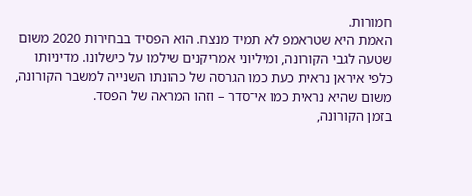חמורות.
האמת היא שטראמפ לא תמיד מנצח. הוא הפסיד בבחירות 2020 משום שטעה לגבי הקורונה, ומיליוני אמריקנים שילמו על כישלונו. מדיניותו כלפי איראן נראית כעת כמו הגרסה של כהונתו השנייה למשבר הקורונה, משום שהיא נראית כמו אי־סדר – וזהו המראה של הפסד.
בזמן הקורונה,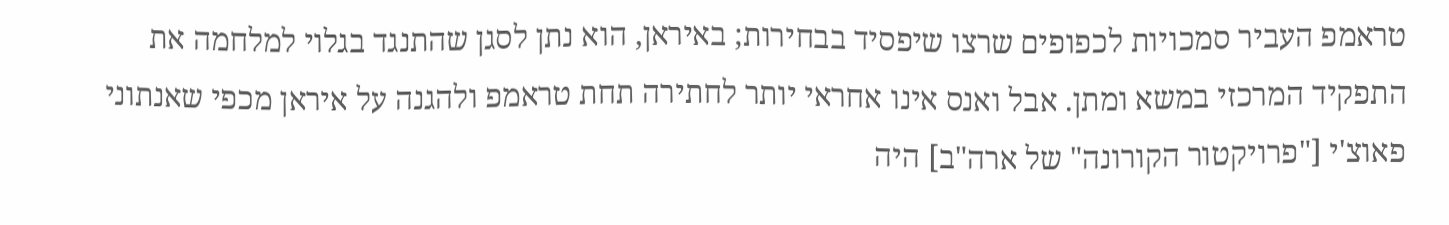טראמפ העביר סמכויות לכפופים שרצו שיפסיד בבחירות; באיראן, הוא נתן לסגן שהתנגד בגלוי למלחמה את התפקיד המרכזי במשא ומתן. אבל ואנס אינו אחראי יותר לחתירה תחת טראמפ ולהגנה על איראן מכפי שאנתוני פאוצ'י ["פרויקטור הקורונה" של ארה"ב] היה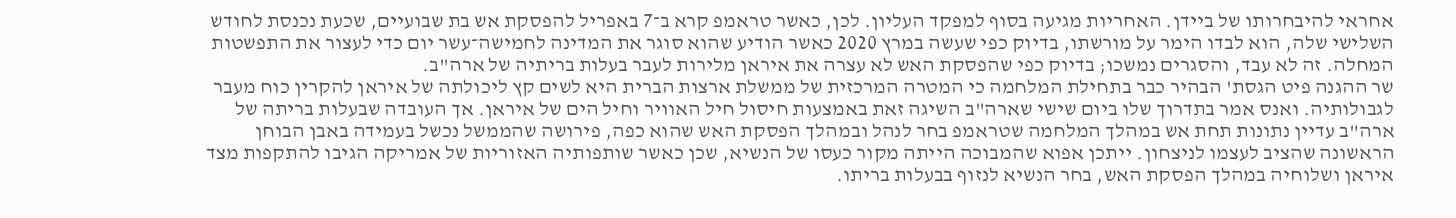אחראי להיבחרותו של ביידן. האחריות מגיעה בסוף למפקד העליון. לכן, כאשר טראמפ קרא ב־7 באפריל להפסקת אש בת שבועיים, שכעת נכנסת לחודש השלישי שלה, הוא לבדו הימר על מורשתו, בדיוק כפי שעשה במרץ 2020 כאשר הודיע שהוא סוגר את המדינה לחמישה־עשר יום כדי לעצור את התפשטות המחלה. זה לא עבד, והסגרים נמשכו; בדיוק כפי שהפסקת האש לא עצרה את איראן מלירות לעבר בעלות בריתיה של ארה"ב.
שר ההגנה פיט הגסת' הבהיר כבר בתחילת המלחמה כי המטרה המרכזית של ממשלת ארצות הברית היא לשים קץ ליכולתה של איראן להקרין כוח מעבר לגבולותיה. ואנס אמר בתדרוך שלו ביום שישי שארה"ב השיגה זאת באמצעות חיסול חיל האוויר וחיל הים של איראן. אך העובדה שבעלות בריתה של ארה"ב עדיין נתונות תחת אש במהלך המלחמה שטראמפ בחר לנהל ובמהלך הפסקת האש שהוא כפה, פירושה שהממשל נכשל בעמידה באבן הבוחן הראשונה שהציב לעצמו לניצחון. ייתכן אפוא שהמבוכה הייתה מקור כעסו של הנשיא, שכן כאשר שותפותיה האזוריות של אמריקה הגיבו להתקפות מצד איראן ושלוחיה במהלך הפסקת האש, בחר הנשיא לנזוף בבעלות בריתו.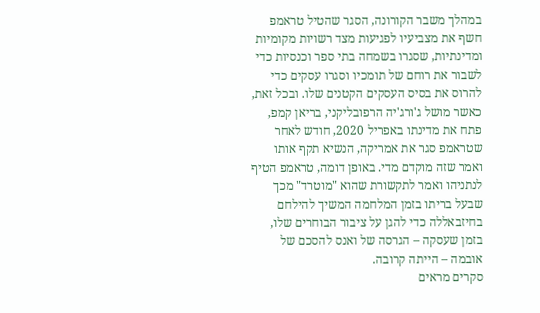במהלך משבר הקורונה, הסגר שהטיל טראמפ חשף את מצביעיו לפגיעות מצד רשויות מקומיות ומדינתיות, שסגרו בשמחה בתי ספר וכנסיות כדי לשבור את רוחם של תומכיו וסגרו עסקים כדי להרוס את בסיס העסקים הקטנים שלו. ובכל זאת, כאשר מושל ג'ורג'יה הרפובליקני, בריאן קמפ, פתח את מדינתו באפריל 2020, חודש לאחר שטראמפ סגר את אמריקה, הנשיא תקף אותו ואמר שזה מוקדם מדי. באופן דומה, טראמפ הטיף לנתניהו ואמר לתקשורת שהוא "מוטרד" מכך שבעל בריתו בזמן המלחמה המשיך להילחם בחיזבאללה כדי להגן על ציבור הבוחרים שלו, בזמן שעסקה – הגרסה של ואנס להסכם של אובמה – הייתה קרובה.
סקרים מראים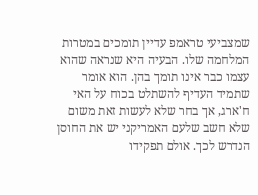שמצביעי טראמפ עדיין תומכים במטרות המלחמה שלו. הבעיה היא שנראה שהוא עצמו כבר אינו תומך בהן. הוא אומר שתמיד העדיף להשתלט בכוח על האי ח'ארג, אך בחר שלא לעשות זאת משום שלא חשב שלעם האמריקני יש את החוסן הנדרש לכך. אולם תפקידו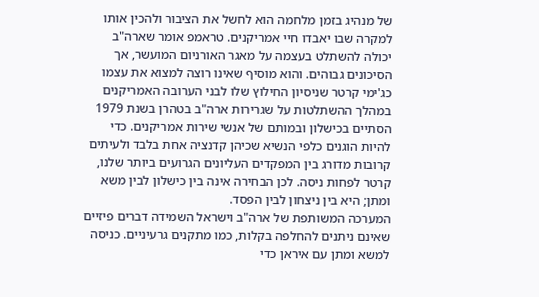של מנהיג בזמן מלחמה הוא לחשל את הציבור ולהכין אותו למקרה שבו יאבדו חיי אמריקנים. טראמפ אומר שארה"ב יכולה להשתלט בעצמה על מאגר האורניום המועשר, אך הסיכונים גבוהים. והוא מוסיף שאינו רוצה למצוא את עצמו כג'ימי קרטר שניסיון החילוץ שלו לבני הערובה האמריקנים במהלך ההשתלטות על שגרירות ארה"ב בטהרן בשנת 1979 הסתיים בכישלון ובמותם של אנשי שירות אמריקנים. כדי להיות הוגנים כלפי הנשיא שכיהן קדנציה אחת בלבד ולעיתים קרובות מדורג בין המפקדים העליונים הגרועים ביותר שלנו, קרטר לפחות ניסה. לכן הבחירה אינה בין כישלון לבין משא ומתן; היא בין ניצחון לבין הפסד.
המערכה המשותפת של ארה"ב וישראל השמידה דברים פיזיים שאינם ניתנים להחלפה בקלות, כמו מתקנים גרעיניים. כניסה למשא ומתן עם איראן כדי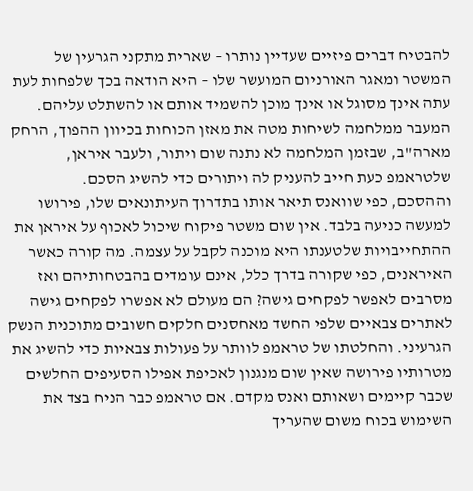להבטיח דברים פיזיים שעדיין נותרו – שארית מתקני הגרעין של המשטר ומאגר האורניום המועשר שלו – היא הודאה בכך שלפחות לעת עתה אינך מסוגל או אינך מוכן להשמיד אותם או להשתלט עליהם. המעבר ממלחמה לשיחות מטה את מאזן הכוחות בכיוון ההפוך, הרחק מארה"ב, שבזמן המלחמה לא נתנה שום ויתור, ולעבר איראן, שלטראמפ כעת חייב להעניק לה ויתורים כדי להשיג הסכם.
וההסכם, כפי שוואנס תיאר אותו בתדרוך העיתונאים שלו, פירושו למעשה כניעה בלבד. אין שום משטר פיקוח שיכול לאכוף על איראן את ההתחייבויות שלטענתו היא מוכנה לקבל על עצמה. מה קורה כאשר האיראנים, כפי שקורה בדרך כלל, אינם עומדים בהבטחותיהם ואז מסרבים לאפשר לפקחים גישה? הם מעולם לא אפשרו לפקחים גישה לאתרים צבאיים שלפי החשד מאחסנים חלקים חשובים מתוכנית הנשק הגרעיני. והחלטתו של טראמפ לוותר על פעולות צבאיות כדי להשיג את מטרותיו פירושה שאין שום מנגנון לאכיפת אפילו הסעיפים החלשים שכבר קיימים ושאותם ואנס מקדם. אם טראמפ כבר הניח בצד את השימוש בכוח משום שהעריך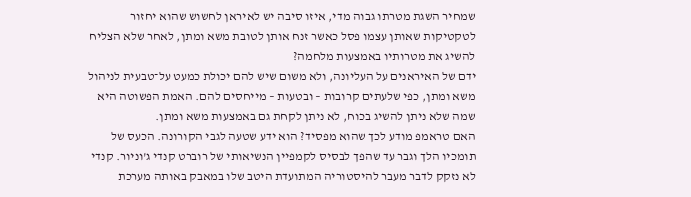שמחיר השגת מטרתו גבוה מדי, איזו סיבה יש לאיראן לחשוש שהוא יחזור לטקטיקות שאותן עצמו פסל כאשר זנח אותן לטובת משא ומתן, לאחר שלא הצליח להשיג את מטרותיו באמצעות מלחמה?
ידם של האיראנים על העליונה, ולא משום שיש להם יכולת כמעט על־טבעית לניהול משא ומתן, כפי שלעתים קרובות – ובטעות – מייחסים להם. האמת הפשוטה היא שמה שלא ניתן להשיג בכוח, לא ניתן לקחת גם באמצעות משא ומתן.
האם טראמפ מודע לכך שהוא מפסיד? הוא ידע שטעה לגבי הקורונה. הכעס של תומכיו הלך וגבר עד שהפך לבסיס לקמפיין הנשיאותי של רוברט קנדי ג'וניור. קנדי לא נזקק לדבר מעבר להיסטוריה המתועדת היטב שלו במאבק באותה מערכת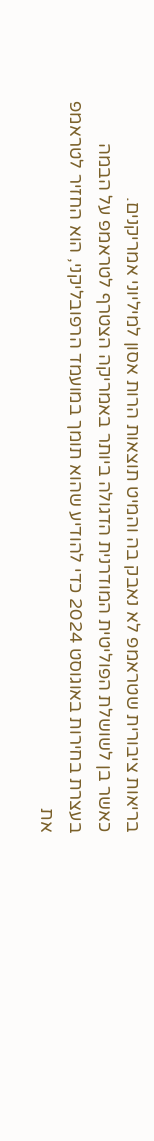בריאות ציבורית שטראמפ לא נאבק בה והמיט תוצאות הרות אסון למיליוני אמריקנים.
כאשר בן לשושלת הפוליטית המודרנית הדגולה ביותר באמריקה הצטרף לטראמפ על הבמה בעצרת בחירות באוגוסט 2024 כדי להודיע שהוא תומך במועמד הרפובליקני, הוא החזיר לטראמפ את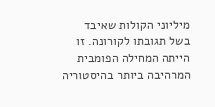מיליוני הקולות שאיבד בשל תגובתו לקורונה. זו הייתה המחילה הפומבית המרהיבה ביותר בהיסטוריה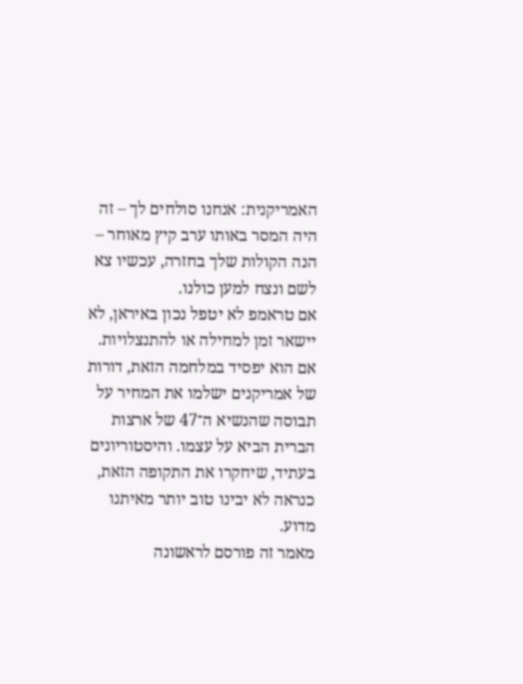האמריקנית: אנחנו סולחים לך – זה היה המסר באותו ערב קיץ מאוחר – הנה הקולות שלך בחזרה, עכשיו צא לשם ונצח למען כולנו.
אם טראמפ לא יטפל נכון באיראן, לא יישאר זמן למחילה או להתנצלויות. אם הוא יפסיד במלחמה הזאת, דורות של אמריקנים ישלמו את המחיר על תבוסה שהנשיא ה־47 של ארצות הברית הביא על עצמו. והיסטוריונים בעתיד, שיחקרו את התקופה הזאת, כנראה לא יבינו טוב יותר מאיתנו מדוע.
מאמר זה פורסם לראשונה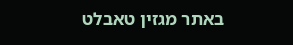באתר מגזין טאבלט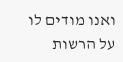ואנו מודים לו על הרשות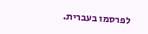לפרסמו בעברית.